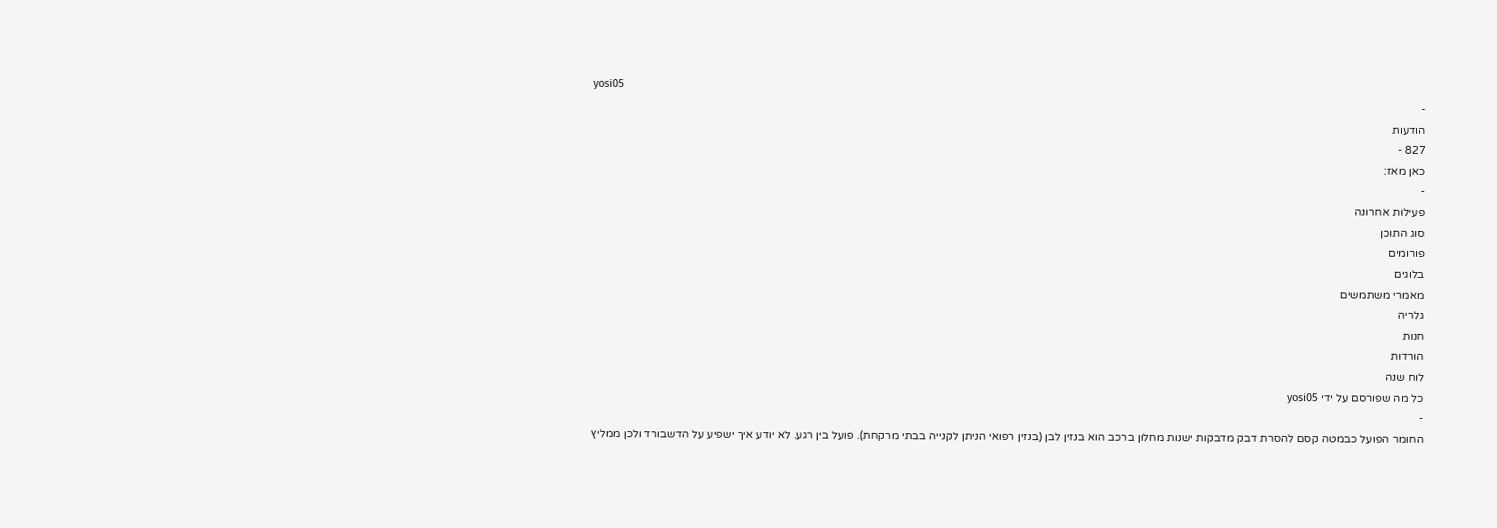yosi05
-
הודעות
827 -
כאן מאז:
-
פעילות אחרונה
סוג התוכן
פורומים
בלוגים
מאמרי משתמשים
גלריה
חנות
הורדות
לוח שנה
כל מה שפורסם על ידי yosi05
-
החומר הפועל כבמטה קסם להסרת דבק מדבקות ישנות מחלון ברכב הוא בנזין לבן (בנזין רפואי הניתן לקנייה בבתי מרקחת). פועל בין רגע. לא יודע איך ישפיע על הדשבורד ולכן ממליץ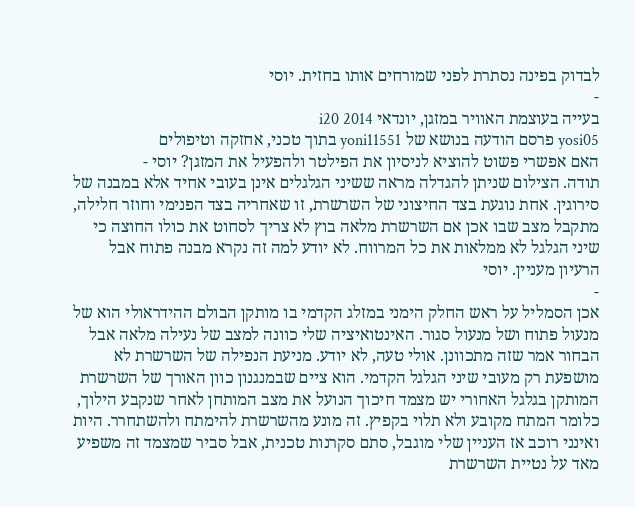לבדוק בפינה נסתרת לפני שמורחים אותו בחזית. יוסי
-
בעייה בעוצמת האוויר במזגן, יונדאי i20 2014
yosi05 פרסם הודעה בנושא של yoni11551 בתוך טכני, אחזקה וטיפולים
האם אפשרי פשוט להוציא לניסיון את הפילטר ולהפעיל את המזגן? יוסי -
תודה. הצילום שניתן להגדלה מראה ששיני הגלגלים אינן בעובי אחיד אלא במבנה של סירוגין. אחת נוגעת בצד החיצוני של השרשרת, זו שאחריה בצד הפנימי וחוזר חלילה, מתקבל מצב שבו אכן אם השרשרת מלאה בוץ לא צריך לסחוט את כולו החוצה כי שיני הגלגל לא ממלאות את כל המרווח. לא יודע למה זה נקרא מבנה פתוח אבל הרעיון מעניין. יוסי
-
אכן הסמליל על ראש החלק הימני במזלג הקדמי בו מותקן הבולם ההידראולי הוא של מנעול פתוח ושל מנעול סגור. האינטואיציה שלי כוונה למצב של נעילה מלאה אבל הבחור אמר שזה מתכוונן. אולי טעה, לא יודע. מניעת הנפילה של השרשרת לא מושפעת רק מעובי שיני הגלגל הקדמי. הוא ציים שבמנגנון כוון האורך של השרשרת המותקן בגלגל האחורי יש מצמד חיכוך הנועל את מצב המותחן לאחר שנקבע הילוך, כלומר המתח מקובע ולא תלוי בקפיץ. זה מונע מהשרשרת להימתח ולהשתחרר. היות ואינני רוכב אז העניין שלי מוגבל, סתם סקרנות טכנית, אבל סביר שמצמד זה משפיע מאד על נטיית השרשרת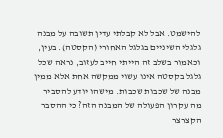להישמט. אבל לא קבלתי עדין תשובה על מבנה גלגלי השיניים בגלגל האחורי (הקסטה). בעין, וכאמור בשלב זה הייתי חייב לעזוב, נראה שכל גלגל בקסטה אינו עשוי ממקשה אחת אלא ממין מבנה של שכבות שכבות. מישהו יודע להסביר מה עקרון הפעולה של המבנה הזה? כי ההסבר הקצרצר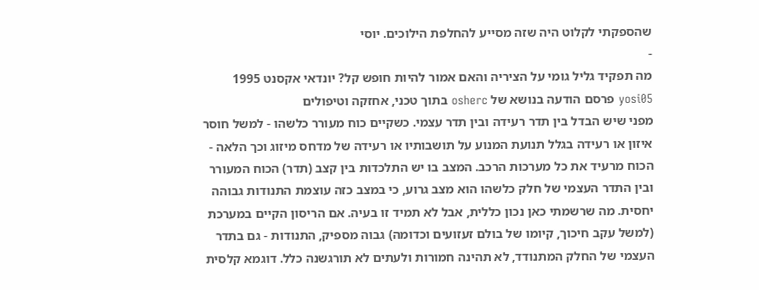שהספקתי לקלוט היה שזה מסייע להחלפת הילוכים. יוסי
-
מה תפקיד גליל גומי על הציריה והאם אמור להיות חופש קל? יונדאי אקסנט 1995
yosi05 פרסם הודעה בנושא של osherc בתוך טכני, אחזקה וטיפולים
מפני שיש הבדל בין תדר רעידה ובין תדר עצמי. כשקיים כוח מעורר כלשהו - למשל חוסר איזון או רעידה בגלל תנועת המנוע על תושבותיו או רעידה של מדחס מיזוג וכך הלאה - הכוח מרעיד את כל מערכות הרכב. המצב בו יש התלכדות בין קצב (תדר) הכוח המעורר ובין התדר העצמי של חלק כלשהו הוא מצב גרוע, כי במצב כזה עוצמת התנודות גבוהה יחסית. מה שרשמתי כאן נכון כללית, אבל לא תמיד זו בעיה. אם הריסון הקיים במערכת (למשל עקב חיכוך, קיומו של בולם זעזועים וכדומה) גבוה מספיק, התנודות - גם בתדר העצמי של החלק המתנודד, לא תהינה חמורות ולעתים לא תורגשנה כלל. דוגמא קלסית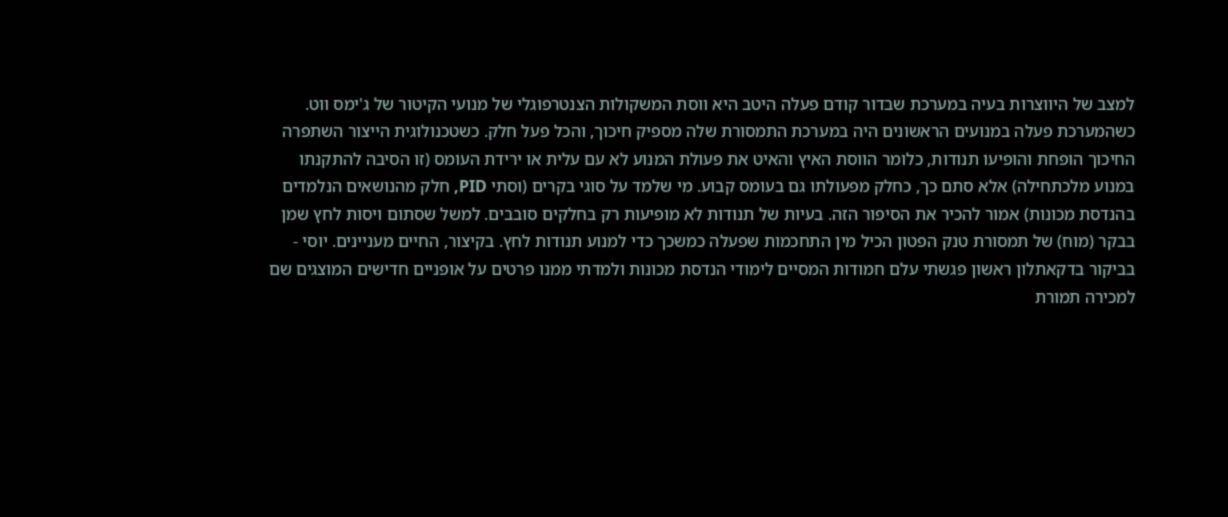למצב של היווצרות בעיה במערכת שבדור קודם פעלה היטב היא ווסת המשקולות הצנטרפוגלי של מנועי הקיטור של ג'ימס ווט. כשהמערכת פעלה במנועים הראשונים היה במערכת התמסורת שלה מספיק חיכוך, והכל פעל חלק. כשטכנולוגית הייצור השתפרה החיכוך הופחת והופיעו תנודות, כלומר הווסת האיץ והאיט את פעולת המנוע לא עם עלית או ירידת העומס (זו הסיבה להתקנתו במנוע מלכתחילה) אלא סתם כך, כחלק מפעולתו גם בעומס קבוע. מי שלמד על סוגי בקרים (וסתי PID, חלק מהנושאים הנלמדים בהנדסת מכונות) אמור להכיר את הסיפור הזה. בעיות של תנודות לא מופיעות רק בחלקים סובבים. למשל שסתום ויסות לחץ שמן בבקר (מוח) של תמסורת טנק הפטון הכיל מין התחכמות שפעלה כמשכך כדי למנוע תנודות לחץ. בקיצור, החיים מעניינים. יוסי -
בביקור בדקאתלון ראשון פגשתי עלם חמודות המסיים לימודי הנדסת מכונות ולמדתי ממנו פרטים על אופניים חדישים המוצגים שם למכירה תמורת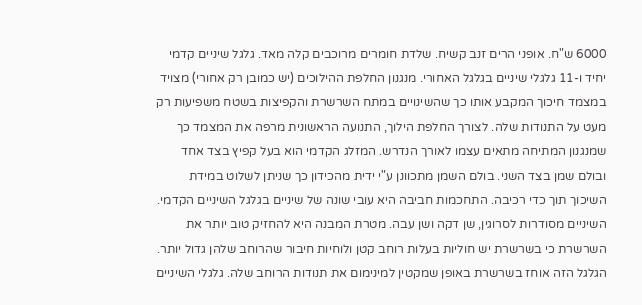6000 ש"ח. אופני הרים זנב קשיח. שלדת חומרים מרוכבים קלה מאד. גלגל שיניים קדמי יחיד ו-11 גלגלי שיניים בגלגל האחורי. מנגנון החלפת ההילוכים (יש כמובן רק אחורי) מצויד במצמד חיכוך המקבע אותו כך שהשינויים במתח השרשרת והקפיצות בשטח משפיעות רק מעט על התנודות שלה. לצורך החלפת הילוך, התנועה הראשונית מרפה את המצמד כך שמנגנון המתיחה מתאים עצמו לאורך הנדרש. המזלג הקדמי הוא בעל קפיץ בצד אחד ובולם שמן בצד השני. בולם השמן מתכוונן ע"י ידית מהכידון כך שניתן לשלוט במידת השיכוך תוך כדי רכיבה. התחכמות חביבה היא עובי שונה של שיניים בגלגל השיניים הקדמי. השיניים מסודרות לסרוגין, שן דקה ושן עבה. מטרת המבנה היא להחזיק טוב יותר את השרשרת כי בשרשרת יש חוליות בעלות רוחב קטן ולוחיות חיבור שהרוחב שלהן גדול יותר. הגלגל הזה אוחז בשרשרת באופן שמקטין למינימום את תנודות הרוחב שלה. גלגלי השיניים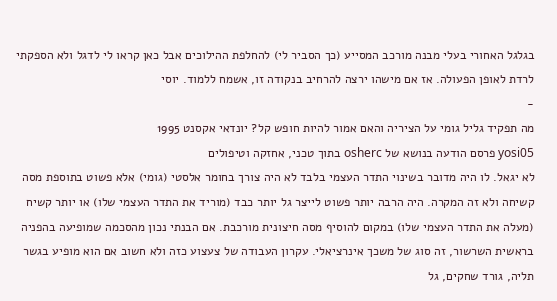בגלגל האחורי בעלי מבנה מורכב המסייע (כך הסביר לי) להחלפת ההילוכים אבל כאן קראו לי לדגל ולא הספקתי לרדת לאופן הפעולה. אז אם מישהו ירצה להרחיב בנקודה זו, אשמח ללמוד. יוסי
-
מה תפקיד גליל גומי על הציריה והאם אמור להיות חופש קל? יונדאי אקסנט 1995
yosi05 פרסם הודעה בנושא של osherc בתוך טכני, אחזקה וטיפולים
לא יגאל. לו היה מדובר בשינוי התדר העצמי בלבד לא היה צורך בחומר אלסטי (גומי) אלא פשוט בתוספת מסה קשיחה ולא זה המקרה. היה הרבה יותר פשוט לייצר גל יותר כבד (מוריד את התדר העצמי שלו) או יותר קשיח (מעלה את התדר העצמי שלו) במקום להוסיף מסה חיצונית מורכבת. אם הבנתי נכון מהסכמה שמופיעה בהפניה בראשית השרשור, זה סוג של משכך אינרציאלי. עקרון העבודה של צעצוע כזה ולא חשוב אם הוא מופיע בגשר תליה, גורד שחקים, גל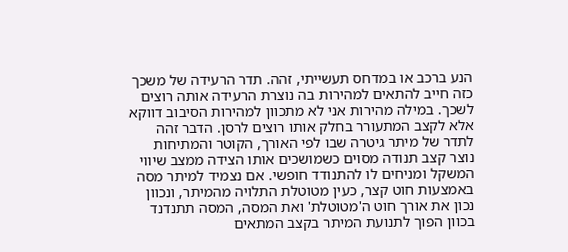הנע ברכב או במדחס תעשייתי, זהה. תדר הרעידה של משכך כזה חייב להתאים למהירות בה נוצרת הרעידה אותה רוצים לשכך. במילה מהירות אני לא מתכוון למהירות הסיבוב דווקא אלא לקצב המתעורר בחלק אותו רוצים לרסן. הדבר זהה לתדר של מיתר גיטרה שבו לפי האורך, הקוטר והמתיחות נוצר קצב תנודה מסוים כשמושכים אותו הצידה ממצב שיווי המשקל ומניחים לו להתנודד חופשי. אם נצמיד למיתר מסה באמצעות חוט קצר, כעין מטוטלת התלויה מהמיתר, ונכוון נכון את אורך חוט ה'מטוטלת' ואת המסה, המסה תתנדנד בכוון הפוך לתנועת המיתר בקצב המתאים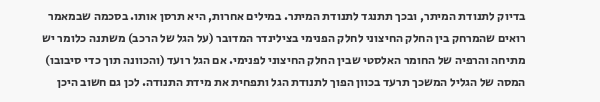בדיוק לתנודת המיתר, ובכך תתנגד לתנודת המיתר. במילים אחרות, היא תרסן אותו. בסכמה שבמאמר רואים שהמרחק בין החלק החיצוני לחלק הפנימי בצילינדר המדובר (על הגל של הרכב) משתנה כלומר יש מתיחה והרפיה של החומר האלסטי שבין החלק החיצוני לפנימי. אם הגל רועד (והכוונה תוך כדי סיבובו) המסה של הגליל המשכך תרעד בכוון הפוך לתנודת הגל ותפחית את מידת התנודה. לכן גם חשוב היכן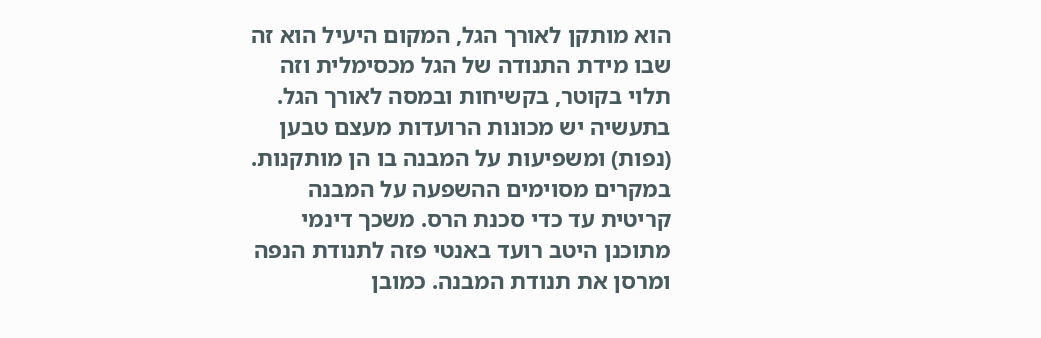הוא מותקן לאורך הגל, המקום היעיל הוא זה שבו מידת התנודה של הגל מכסימלית וזה תלוי בקוטר, בקשיחות ובמסה לאורך הגל. בתעשיה יש מכונות הרועדות מעצם טבען (נפות) ומשפיעות על המבנה בו הן מותקנות. במקרים מסוימים ההשפעה על המבנה קריטית עד כדי סכנת הרס. משכך דינמי מתוכנן היטב רועד באנטי פזה לתנודת הנפה ומרסן את תנודת המבנה. כמובן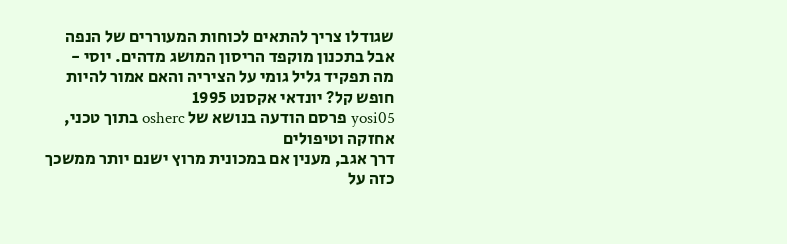שגודלו צריך להתאים לכוחות המעוררים של הנפה אבל בתכנון מוקפד הריסון המושג מדהים. יוסי -
מה תפקיד גליל גומי על הציריה והאם אמור להיות חופש קל? יונדאי אקסנט 1995
yosi05 פרסם הודעה בנושא של osherc בתוך טכני, אחזקה וטיפולים
דרך אגב, מענין אם במכונית מרוץ ישנם יותר ממשכך כזה על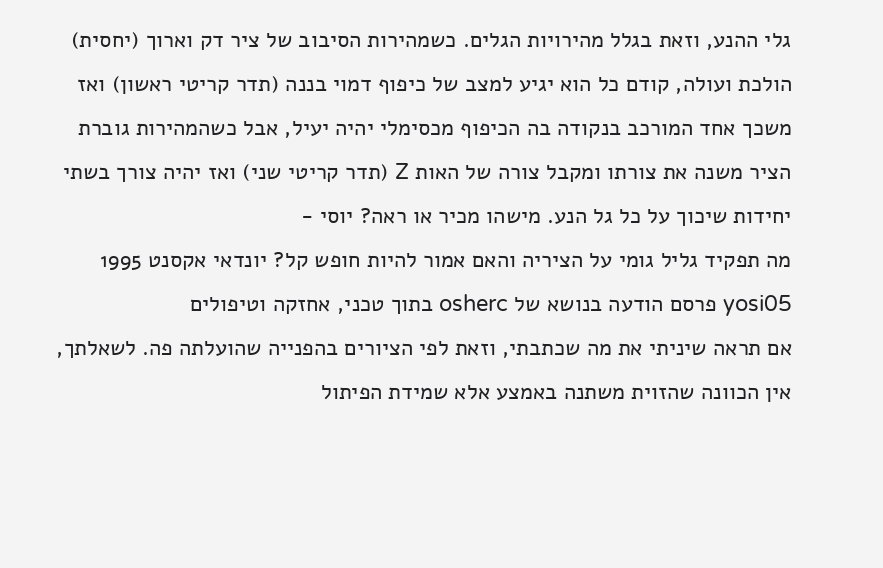גלי ההנע, וזאת בגלל מהירויות הגלים. כשמהירות הסיבוב של ציר דק וארוך (יחסית) הולכת ועולה, קודם כל הוא יגיע למצב של כיפוף דמוי בננה (תדר קריטי ראשון) ואז משכך אחד המורכב בנקודה בה הכיפוף מכסימלי יהיה יעיל, אבל כשהמהירות גוברת הציר משנה את צורתו ומקבל צורה של האות Z (תדר קריטי שני) ואז יהיה צורך בשתי יחידות שיכוך על כל גל הנע. מישהו מכיר או ראה? יוסי -
מה תפקיד גליל גומי על הציריה והאם אמור להיות חופש קל? יונדאי אקסנט 1995
yosi05 פרסם הודעה בנושא של osherc בתוך טכני, אחזקה וטיפולים
אם תראה שיניתי את מה שכתבתי, וזאת לפי הציורים בהפנייה שהועלתה פה. לשאלתך, אין הכוונה שהזוית משתנה באמצע אלא שמידת הפיתול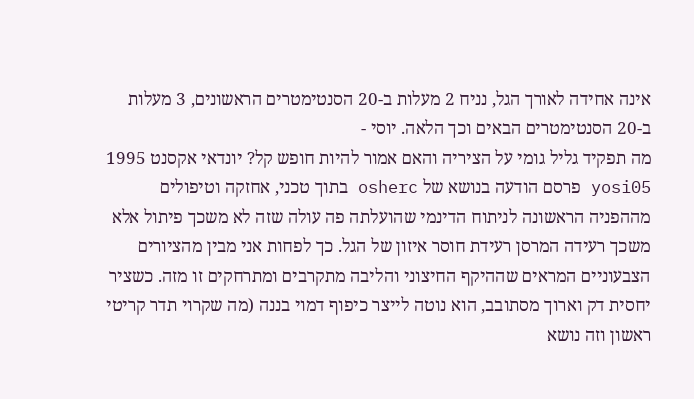אינה אחידה לאורך הגל, נניח 2 מעלות ב-20 הסנטימטרים הראשונים, 3 מעלות ב-20 הסנטימטרים הבאים וכך הלאה. יוסי -
מה תפקיד גליל גומי על הציריה והאם אמור להיות חופש קל? יונדאי אקסנט 1995
yosi05 פרסם הודעה בנושא של osherc בתוך טכני, אחזקה וטיפולים
מההפניה הראשונה לניתוח הדינמי שהועלתה פה עולה שזה לא משכך פיתול אלא משכך רעידה המרסן רעידת חוסר איזון של הגל. כך לפחות אני מבין מהציורים הצבעוניים המראים שההיקף החיצוני והליבה מתקרבים ומתרחקים זו מזה. כשציר יחסית דק וארוך מסתובב, הוא נוטה לייצר כיפוף דמוי בננה (מה שקרוי תדר קריטי ראשון וזה נושא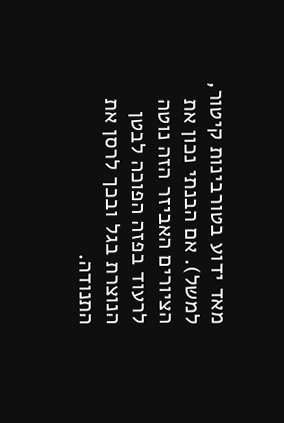מאד ידוע בטורבינות קיטור, למשל). אם הבנתי נכון את הציורים האביזר הזה נוטה לרעוד בפזה הפוכה לבטן הנוצרת בגל ובכך לרסן את התנודה.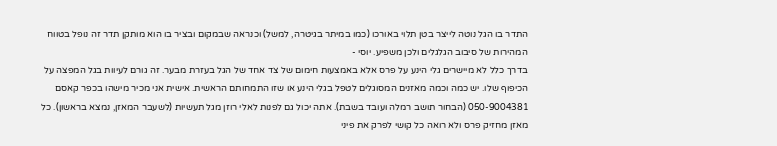התדר בו הגל נוטה לייצר בטן תלוי באורכו (כמו במיתר בגיטרה, למשל) וכנראה שבמקום ובציר בו הוא מותקן תדר זה נופל בטווח המהירות של סיבוב הגלגלים ולכן משפיע. יוסי -
בדרך כלל לא מיישרים גלי הינע על פרס אלא באמצעות חימום של צד אחד של הגל בעזרת מבער. זה גורם לעיוות בגל המפצה על הכיפוף שלו. יש כמה וכמה מאזנים המסוגלים לטפל בגלי הינע או שזו התמחותם הראשית. אישית אני מכיר מישהו בכפר קאסם 050-9004381 (הבחור תושב רמלה ועובד בשבת). אתה יכול גם לפנות לאלי רוזן מגל תעשיות (לשעבר המאזן, נמצא בראשון). כל מאזן מחזיק פרס ולא רואה כל קושי לפרק את פיני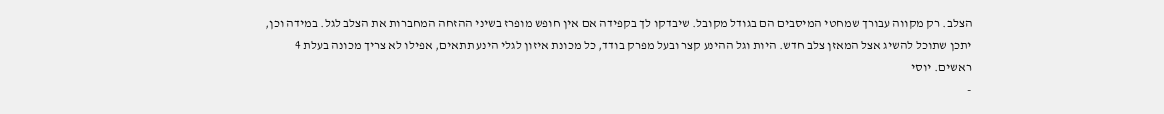הצלב. רק מקווה עבורך שמחטי המיסבים הם בגודל מקובל. שיבדקו לך בקפידה אם אין חופש מופרז בשיני ההזחה המחברות את הצלב לגל. במידה וכן, יתכן שתוכל להשיג אצל המאזן צלב חדש. היות וגל ההינע קצר ובעל מפרק בודד, כל מכונת איזון לגלי הינע תתאים, אפילו לא צריך מכונה בעלת 4 ראשים. יוסי
-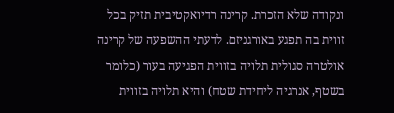ונקודה שלא הזכרת. קרינה רדיואקטיבית תזיק בכל זווית בה תפגע באורגניזם. לדעתי ההשפעה של קרינה אולטרה סגולית תלויה בזווית הפגיעה בעור (כלומר בשטף, אנרגיה ליחידת שטח) והיא תלויה בזווית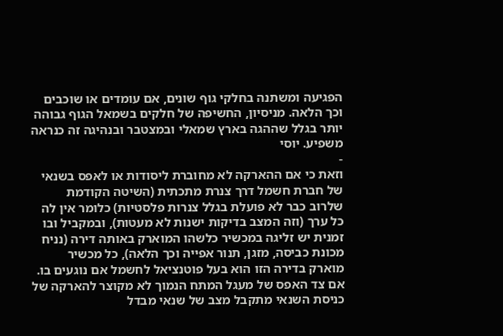הפגיעה ומשתנה בחלקי גוף שונים, אם עומדים או שוכבים וכך הלאה. מניסיון, החשיפה של חלקים בשמאל הגוף גבוהה יותר בגלל שההגה בארץ שמאלי ובמצטבר ובנהיגה זה כנראה משפיע. יוסי
-
וזאת כי אם ההארקה לא מחוברת ליסודות או לאפס בשנאי של חברת חשמל דרך צנרת מתכתית (השיטה הקודמת שלרוב כבר לא פועלת בגלל צנרות פלסטיות) כלומר אין לה כל ערך (וזה המצב בדיקות ישנות לא מעטות), ובמקביל ובו זמנית יש זליגה במכשיר כלשהו המוארק באותה דירה (נניח מכונת כביסה, מזגן, תנור אפייה וכך הלאה), כל מכשיר מוארק בדירה הזו הוא בעל פוטנציאל לחשמל אם נוגעים בו. אם צד האפס של מעגל המתח הנמוך לא מקוצר להארקה של כניסת השנאי מתקבל מצב של שנאי מבדל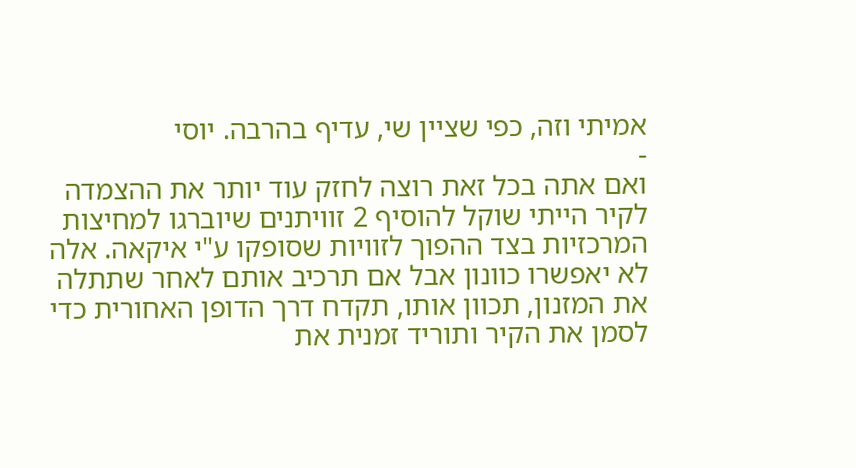אמיתי וזה, כפי שציין שי, עדיף בהרבה. יוסי
-
ואם אתה בכל זאת רוצה לחזק עוד יותר את ההצמדה לקיר הייתי שוקל להוסיף 2 זוויתנים שיוברגו למחיצות המרכזיות בצד ההפוך לזוויות שסופקו ע"י איקאה. אלה לא יאפשרו כוונון אבל אם תרכיב אותם לאחר שתתלה את המזנון, תכוון אותו, תקדח דרך הדופן האחורית כדי לסמן את הקיר ותוריד זמנית את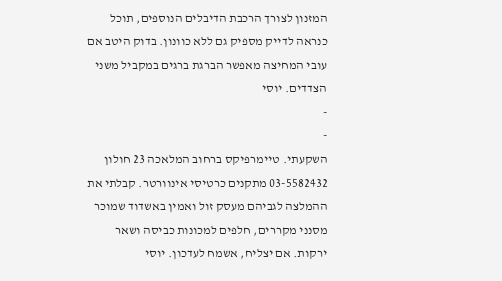המזנון לצורך הרכבת הדיבלים הנוספים, תוכל כנראה לדייק מספיק גם ללא כוונון. בדוק היטב אם עובי המחיצה מאפשר הברגת ברגים במקביל משני הצדדים. יוסי
-
-
השקעתי. טיימרפיקס ברחוב המלאכה 23 חולון 03-5582432 מתקנים כרטיסי אינוורטר. קבלתי את ההמלצה לגביהם מעסק זול ואמין באשדוד שמוכר מסנני מקררים, חלפים למכונות כביסה ושאר ירקות. אם יצליח, אשמח לעדכון. יוסי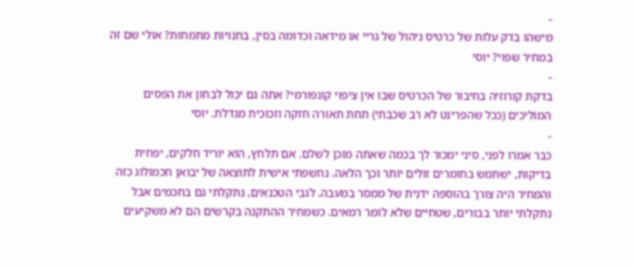-
מישהו בדק עלות של כרטיס ניהול של גריי או מידאה וכדומה בסין, בחנויות מתמחות? אולי שם זה במחיר שפוי? יוסי
-
בדקת קורוזיה בחיבור של הכרטיס שבו אין ציפוי קונפורמי? אתה גם יכול לבחון את הפסים המוליכים (ככל שהפרינט לא רב שכבתי) תחת תאורה חזקה וזכוכית מגדלת. יוסי
-
כבר אמרו לפני, סיני ימכור לך בכמה שאתה מוכן לשלם. אם תלחץ, הוא יוריד חלקים, יפחית בדיקות, ישתמש בחומרים זולים יותר וכך הלאה. נחשפתי אישית לתוצאה של יבואן חכמולוג כזה והמחיר היה צורך בהוספה ידנית של ממסר במעבה. לגבי הטכנאים, נתקלתי גם בחכמים אבל נתקלתי יותר בבורים, שטחיים שלא לומר רמאים. כשמחיר ההתקנה בקרשים הם לא משקיעים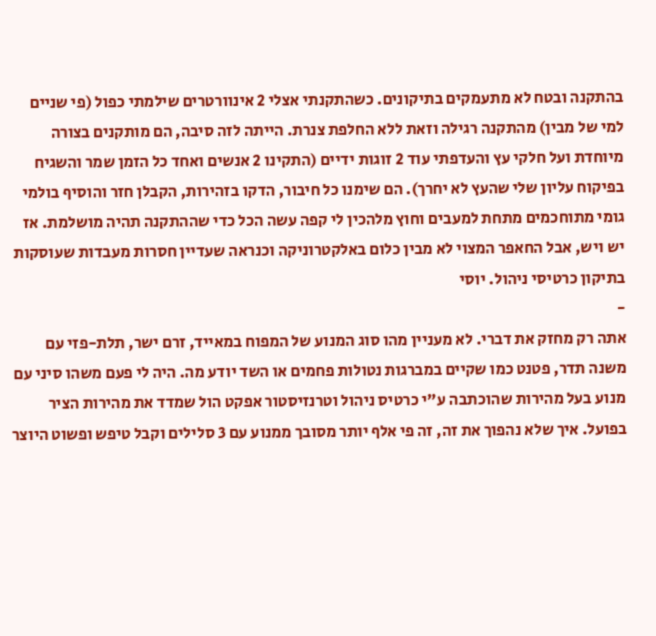בהתקנה ובטח לא מתעמקים בתיקונים. כשהתקנתי אצלי 2 אינוורטרים שילמתי כפול (פי שניים למי של מבין) מהתקנה רגילה וזאת ללא החלפת צנרת. הייתה לזה סיבה, הם מותקנים בצורה מיוחדת ועל חלקי עץ והעדפתי עוד 2 זוגות ידיים (התקינו 2 אנשים ואחד כל הזמן שמר והשגיח בפיקוח עליון שלי שהעץ לא יחרך). הם שימנו כל חיבור, הדקו בזהירות, הקבלן חזר והוסיף בולמי גומי מתוחכמים מתחת למעבים וחוץ מלהכין לי קפה עשה הכל כדי שההתקנה תהיה מושלמת. אז יש ויש, אבל החאפר המצוי לא מבין כלום באלקטרוניקה וכנראה שעדיין חסרות מעבדות שעוסקות בתיקון כרטיסי ניהול. יוסי
-
אתה רק מחזק את דברי. לא מעניין מהו סוג המנוע של המפוח במאייד, זרם ישר, תלת-פזי עם משנה תדר, פטנט כמו שקיים במברגות נטולות פחמים או השד יודע מה. היה לי פעם משהו סיני עם מנוע בעל מהירות שהוכתבה ע"י כרטיס ניהול וטרנזיסטור אפקט הול שמדד את מהירות הציר בפועל. איך שלא נהפוך את זה, זה פי אלף יותר מסובך ממנוע עם 3 סלילים וקבל טיפש ופשוט היוצר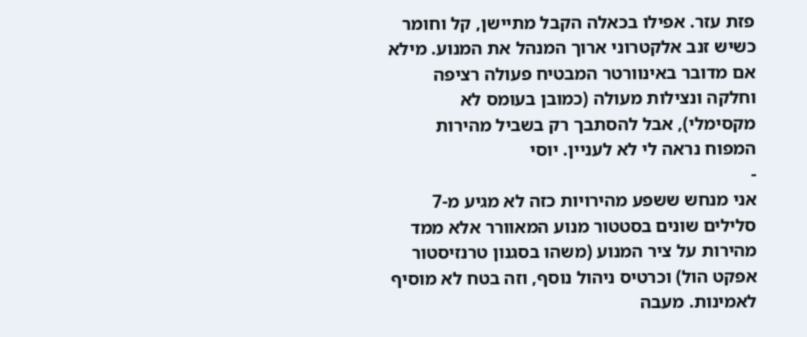פזת עזר. אפילו בכאלה הקבל מתיישן, קל וחומר כשיש זנב אלקטרוני ארוך המנהל את המנוע. מילא אם מדובר באינוורטר המבטיח פעולה רציפה וחלקה ונצילות מעולה (כמובן בעומס לא מקסימלי), אבל להסתבך רק בשביל מהירות המפוח נראה לי לא לעניין. יוסי
-
אני מנחש ששפע מהירויות כזה לא מגיע מ-7 סלילים שונים בסטטור מנוע המאוורר אלא ממד מהירות על ציר המנוע (משהו בסגנון טרנזיסטור אפקט הול) וכרטיס ניהול נוסף, וזה בטח לא מוסיף לאמינות. מעבה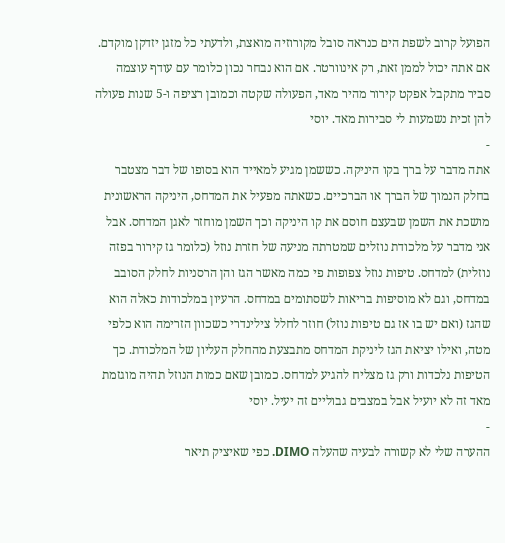הפועל קרוב לשפת הים כנראה סובל מקורוזיה מואצת, ולדעתי כל מזגן יזדקן מוקדם. אם אתה יכול לממן זאת, רק אינוורטר. אם הוא נבחר נכון כלומר עם עודף עוצמה סביר מתקבל אפקט קירור מהיר מאד, הפעולה שקטה וכמובן רציפה ו-5 שנות פעולה להן זכית נשמעות לי סבירות מאד. יוסי
-
אתה מדבר על ברך בקו היניקה. כששמן מגיע למאייד הוא בסופו של דבר מצטבר בחלק הנמוך של הברך או הברכיים. כשאתה מפעיל את המדחס, היניקה הראשונית מושכת את השמן שבעצם חוסם את קו היניקה וכך השמן מוחזר לאגן המדחס. אבל אני מדבר על מלכודת נוזלים שמטרתה מניעה של חזרת נוזל (כלומר גז קירור בפזה נוזלית) למדחס. טיפות נוזל צפופות פי כמה מאשר הגז והן הרסניות לחלק הסובב במדחס, וגם לא מוסיפות בריאות לשסתומים במדחס. הרעיון במלכודות כאלה הוא שהגז (ואם יש בו אז גם טיפות נוזל) חוזר לחלל צילינדרי כשכוון הזרימה הוא כלפי מטה, ואילו יציאת הגז ליניקת המדחס מתבצעת מהחלק העליון של המלכודת. כך הטיפות נלכדות ורק גז מצליח להגיע למדחס. כמובן שאם כמות הנוזל תהיה מוגזמת מאד זה לא יועיל אבל במצבים גבוליים זה יעיל. יוסי
-
ההערה שלי לא קשורה לבעיה שהעלה DIMO. כפי שאיציק תיאר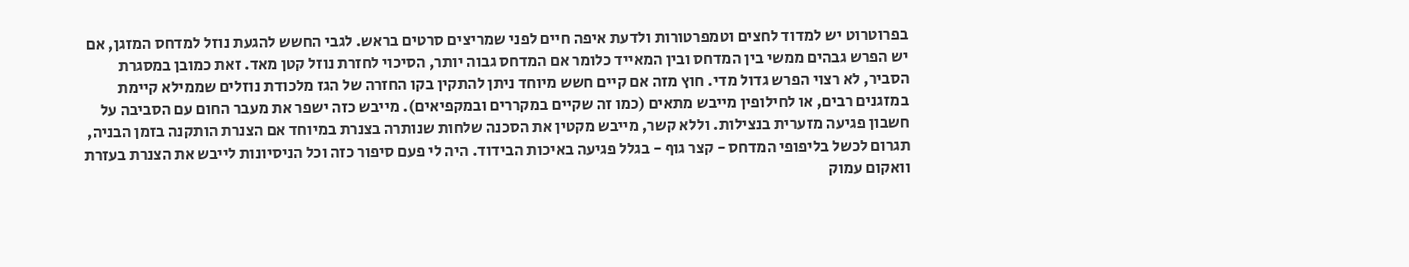בפרוטרוט יש למדוד לחצים וטמפרטורות ולדעת איפה חיים לפני שמריצים סרטים בראש. לגבי החשש להגעת נוזל למדחס המזגן, אם יש הפרש גבהים ממשי בין המדחס ובין המאייד כלומר אם המדחס גבוה יותר, הסיכוי לחזרת נוזל קטן מאד. זאת כמובן במסגרת הסביר, לא רצוי הפרש גדול מדי. חוץ מזה אם קיים חשש מיוחד ניתן להתקין בקו החזרה של הגז מלכודת נוזלים שממילא קיימת במזגנים רבים, או לחילופין מייבש מתאים (כמו זה שקיים במקררים ובמקפיאים). מייבש כזה ישפר את מעבר החום עם הסביבה על חשבון פגיעה מזערית בנצילות. וללא קשר, מייבש מקטין את הסכנה שלחות שנותרה בצנרת במיוחד אם הצנרת הותקנה בזמן הבניה, תגרום לכשל בליפופי המדחס - קצר גוף - בגלל פגיעה באיכות הבידוד. היה לי פעם סיפור כזה וכל הניסיונות לייבש את הצנרת בעזרת וואקום עמוק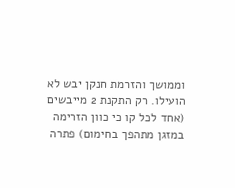וממושך והזרמת חנקן יבש לא הועילו. רק התקנת 2 מייבשים (אחד לכל קו כי כוון הזרימה במזגן מתהפך בחימום) פתרה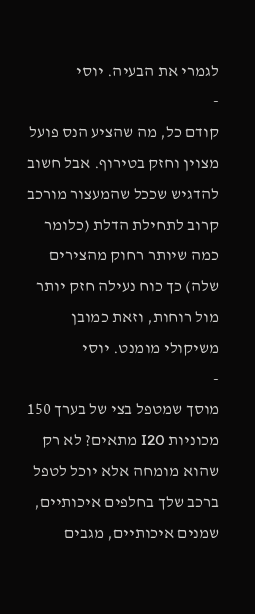לגמרי את הבעיה. יוסי
-
קודם כל, מה שהציע הנס פועל מצוין וחזק בטירוף. אבל חשוב להדגיש שככל שהמעצור מורכב קרוב לתחילת הדלת (כלומר כמה שיותר רחוק מהצירים שלה) כך כוח נעילה חזק יותר מול רוחות, וזאת כמובן משיקולי מומנט. יוסי
-
מוסך שמטפל בצי של בערך 150 מכוניות I20 מתאים? לא רק שהוא מומחה אלא יוכל לטפל ברכב שלך בחלפים איכותיים, שמנים איכותיים, מגבים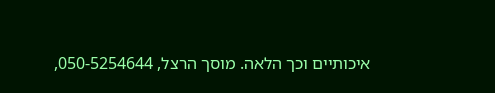איכותיים וכך הלאה. מוסך הרצל, 050-5254644,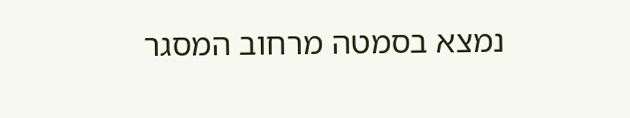נמצא בסמטה מרחוב המסגר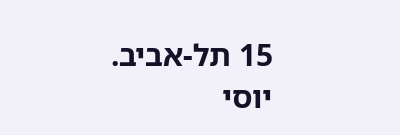15 תל-אביב. יוסי